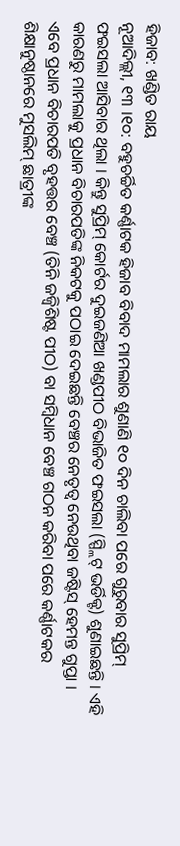ହିଜାବ: ଖଣ୍ଡିତ ରାୟ
ନୂଆଦିଲ୍ଲୀ, ୧୩ ।୧୦: ବହୁଚର୍ଚ୍ଚିତ କର୍ଣ୍ଣାଟକ ହିଜାବ ବିବାଦ ମାମଲାର ଶୁଣାଣି ୧୦ ଦିନ ଚାଲିବା ପରେ ଗୁରୁବାର ସୁପ୍ରିମ୍ ଫଇସଲା ଆସିବାର ଥିଲା । କିନ୍ତୁ ସୁପ୍ରିମ୍ କୋର୍ଟର ଦୁଇଜଣିଆ ଖଣ୍ଡପୀଠ ବିଭାଜିତ ଫଇସଲା (ସ୍ପ୍ଲିଟ୍ ଭର୍ଡିକ୍ଟ) ଶୁଣାଇଛନ୍ତି । ଏହି କାରଣରୁ ମାମଲାକୁ ପ୍ରଧାନ ବିଚାରପତିଙ୍କ ନିକଟକୁ ପଠାଇ ଦେଇଛନ୍ତି ବେଞ୍ଚର ନେତୃତ୍ୱ ନେଉଥିବା ଜଷ୍ଟିସ୍ ହେମନ୍ତ ଗୁପ୍ତା । ଏବେ ପ୍ରଧାନ ବିଚାରପତି ବୃହତ୍ତର ବେଞ୍ଚ (ତିନି ଜଜ୍ବିଶିଷ୍ଟ ପୀଠ) ବା ସମ୍ବିଧାନ ବେଞ୍ଚ ଗଠନ କରିବା ପରେ କର୍ଣ୍ଣାଟକର ଶିକ୍ଷାନୁଷ୍ଠାନରେ ମୁସଲିମ୍ ଛାତ୍ରୀଙ୍କ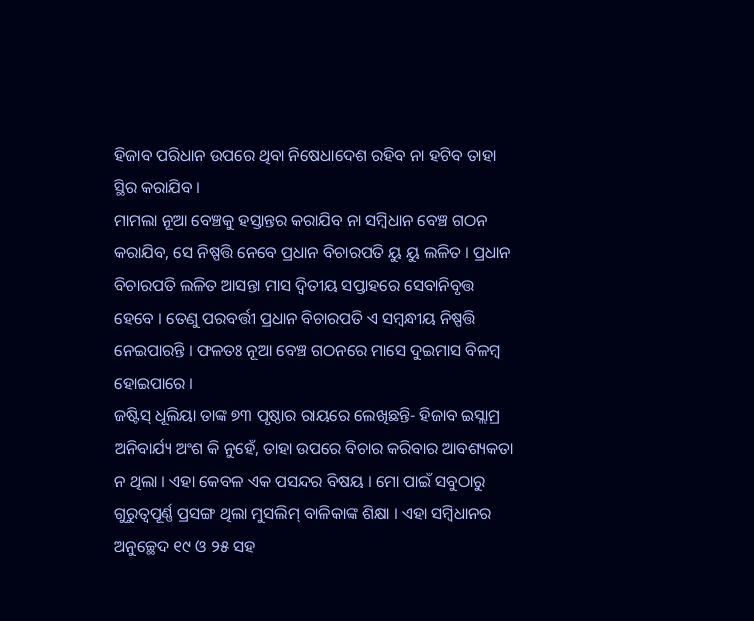ହିଜାବ ପରିଧାନ ଉପରେ ଥିବା ନିଷେଧାଦେଶ ରହିବ ନା ହଟିବ ତାହା ସ୍ଥିର କରାଯିବ ।
ମାମଲା ନୂଆ ବେଞ୍ଚକୁ ହସ୍ତାନ୍ତର କରାଯିବ ନା ସମ୍ବିଧାନ ବେଞ୍ଚ ଗଠନ କରାଯିବ, ସେ ନିଷ୍ପତ୍ତି ନେବେ ପ୍ରଧାନ ବିଚାରପତି ୟୁ ୟୁ ଲଳିତ । ପ୍ରଧାନ ବିଚାରପତି ଲଳିତ ଆସନ୍ତା ମାସ ଦ୍ୱିତୀୟ ସପ୍ତାହରେ ସେବାନିବୃତ୍ତ ହେବେ । ତେଣୁ ପରବର୍ତ୍ତୀ ପ୍ରଧାନ ବିଚାରପତି ଏ ସମ୍ବନ୍ଧୀୟ ନିଷ୍ପତ୍ତି ନେଇପାରନ୍ତି । ଫଳତଃ ନୂଆ ବେଞ୍ଚ ଗଠନରେ ମାସେ ଦୁଇମାସ ବିଳମ୍ବ ହୋଇପାରେ ।
ଜଷ୍ଟିସ୍ ଧୂଲିୟା ତାଙ୍କ ୭୩ ପୃଷ୍ଠାର ରାୟରେ ଲେଖିଛନ୍ତି- ହିଜାବ ଇସ୍ଲାମ୍ର ଅନିବାର୍ଯ୍ୟ ଅଂଶ କି ନୁହେଁ, ତାହା ଉପରେ ବିଚାର କରିବାର ଆବଶ୍ୟକତା ନ ଥିଲା । ଏହା କେବଳ ଏକ ପସନ୍ଦର ବିଷୟ । ମୋ ପାଇଁ ସବୁଠାରୁ ଗୁରୁତ୍ୱପୂର୍ଣ୍ଣ ପ୍ରସଙ୍ଗ ଥିଲା ମୁସଲିମ୍ ବାଳିକାଙ୍କ ଶିକ୍ଷା । ଏହା ସମ୍ବିଧାନର ଅନୁଚ୍ଛେଦ ୧୯ ଓ ୨୫ ସହ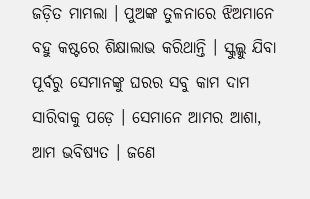ଜଡ଼ିତ ମାମଲା । ପୁଅଙ୍କ ତୁଳନାରେ ଝିଅମାନେ ବହୁ କଷ୍ଟରେ ଶିକ୍ଷାଲାଭ କରିଥାନ୍ତି । ସ୍କୁଲ୍କୁ ଯିବା ପୂର୍ବରୁ ସେମାନଙ୍କୁ ଘରର ସବୁ କାମ ଦାମ ସାରିବାକୁ ପଡ଼େ । ସେମାନେ ଆମର ଆଶା, ଆମ ଭବିଷ୍ୟତ । ଜଣେ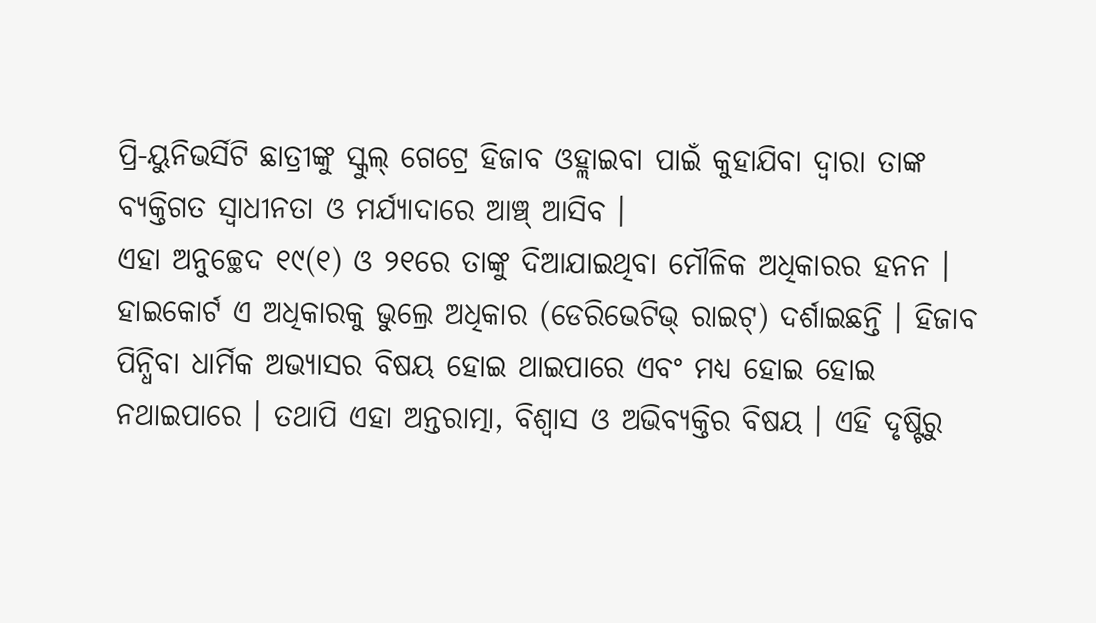ପ୍ରି-ୟୁନିଭର୍ସିଟି ଛାତ୍ରୀଙ୍କୁ ସ୍କୁଲ୍ ଗେଟ୍ରେ ହିଜାବ ଓହ୍ଲାଇବା ପାଇଁ କୁହାଯିବା ଦ୍ୱାରା ତାଙ୍କ ବ୍ୟକ୍ତିଗତ ସ୍ୱାଧୀନତା ଓ ମର୍ଯ୍ୟାଦାରେ ଆଞ୍ଚ୍ ଆସିବ ।
ଏହା ଅନୁଚ୍ଛେଦ ୧୯(୧) ଓ ୨୧ରେ ତାଙ୍କୁ ଦିଆଯାଇଥିବା ମୌଳିକ ଅଧିକାରର ହନନ । ହାଇକୋର୍ଟ ଏ ଅଧିକାରକୁ ଭୁଲ୍ରେ ଅଧିକାର (ଡେରିଭେଟିଭ୍ ରାଇଟ୍) ଦର୍ଶାଇଛନ୍ତି । ହିଜାବ ପିନ୍ଧିବା ଧାର୍ମିକ ଅଭ୍ୟାସର ବିଷୟ ହୋଇ ଥାଇପାରେ ଏବଂ ମଧ୍ୟ ହୋଇ ହୋଇ ନଥାଇପାରେ । ତଥାପି ଏହା ଅନ୍ତରାତ୍ମା, ବିଶ୍ୱାସ ଓ ଅଭିବ୍ୟକ୍ତିର ବିଷୟ । ଏହି ଦୃଷ୍ଟିରୁ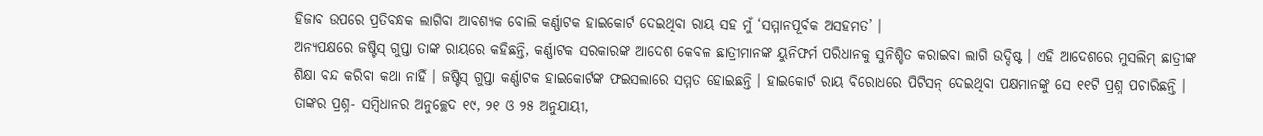ହିଜାବ ଉପରେ ପ୍ରତିବନ୍ଧକ ଲାଗିବା ଆବଶ୍ୟକ ବୋଲି କର୍ଣ୍ଣାଟକ ହାଇକୋର୍ଟ ଦେଇଥିବା ରାୟ ସହ ମୁଁ ‘ସମ୍ମାନପୂର୍ବକ ଅସହମତ’ ।
ଅନ୍ୟପକ୍ଷରେ ଜଷ୍ଟିସ୍ ଗୁପ୍ତା ତାଙ୍କ ରାୟରେ କହିଛନ୍ତି, କର୍ଣ୍ଣାଟକ ସରକାରଙ୍କ ଆଦେଶ କେବଳ ଛାତ୍ରୀମାନଙ୍କ ୟୁନିଫର୍ମ ପରିଧାନକୁ ସୁନିଶ୍ଚିତ କରାଇବା ଲାଗି ଉଦ୍ଦିଷ୍ଟ । ଏହି ଆଦେଶରେ ମୁସଲିମ୍ ଛାତ୍ରୀଙ୍କ ଶିକ୍ଷା ବନ୍ଦ କରିବା କଥା ନାହିଁ । ଜଷ୍ଟିସ୍ ଗୁପ୍ତା କର୍ଣ୍ଣାଟକ ହାଇକୋର୍ଟଙ୍କ ଫଇସଲାରେ ସମ୍ମତ ହୋଇଛନ୍ତି । ହାଇକୋର୍ଟ ରାୟ ବିରୋଧରେ ପିଟିସନ୍ ଦେଇଥିବା ପକ୍ଷମାନଙ୍କୁ ସେ ୧୧ଟି ପ୍ରଶ୍ନ ପଚାରିଛନ୍ତି । ତାଙ୍କର ପ୍ରଶ୍ନ- ସମ୍ବିଧାନର ଅନୁଚ୍ଛେଦ ୧୯, ୨୧ ଓ ୨୫ ଅନୁଯାୟୀ,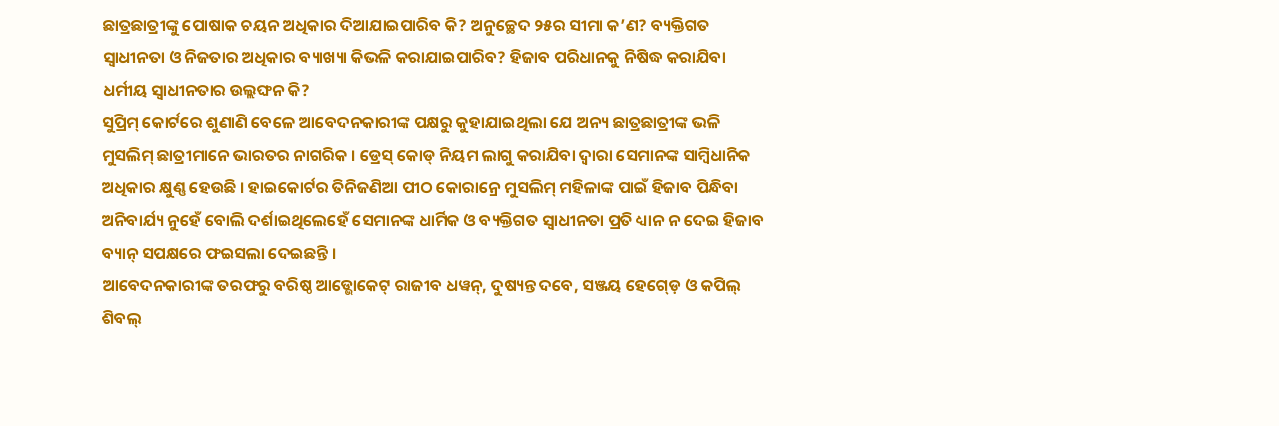ଛାତ୍ରଛାତ୍ରୀଙ୍କୁ ପୋଷାକ ଚୟନ ଅଧିକାର ଦିଆଯାଇପାରିବ କି? ଅନୁଚ୍ଛେଦ ୨୫ର ସୀମା କ’ଣ? ବ୍ୟକ୍ତିଗତ ସ୍ୱାଧୀନତା ଓ ନିଜତାର ଅଧିକାର ବ୍ୟାଖ୍ୟା କିଭଳି କରାଯାଇପାରିବ? ହିଜାବ ପରିଧାନକୁ ନିଷିଦ୍ଧ କରାଯିବା ଧର୍ମୀୟ ସ୍ୱାଧୀନତାର ଉଲ୍ଲଙ୍ଘନ କି?
ସୁପ୍ରିମ୍ କୋର୍ଟରେ ଶୁଣାଣି ବେଳେ ଆବେଦନକାରୀଙ୍କ ପକ୍ଷରୁ କୁହାଯାଇଥିଲା ଯେ ଅନ୍ୟ ଛାତ୍ରଛାତ୍ରୀଙ୍କ ଭଳି ମୁସଲିମ୍ ଛାତ୍ରୀମାନେ ଭାରତର ନାଗରିକ । ଡ୍ରେସ୍ କୋଡ୍ ନିୟମ ଲାଗୁ କରାଯିବା ଦ୍ୱାରା ସେମାନଙ୍କ ସାମ୍ବିଧାନିକ ଅଧିକାର କ୍ଷୁଣ୍ଣ ହେଉଛି । ହାଇକୋର୍ଟର ତିନିଜଣିଆ ପୀଠ କୋରାନ୍ରେ ମୁସଲିମ୍ ମହିଳାଙ୍କ ପାଇଁ ହିଜାବ ପିନ୍ଧିବା ଅନିବାର୍ଯ୍ୟ ନୁହେଁ ବୋଲି ଦର୍ଶାଇଥିଲେହେଁ ସେମାନଙ୍କ ଧାର୍ମିକ ଓ ବ୍ୟକ୍ତିଗତ ସ୍ୱାଧୀନତା ପ୍ରତି ଧ୍ୟାନ ନ ଦେଇ ହିଜାବ ବ୍ୟାନ୍ ସପକ୍ଷରେ ଫଇସଲା ଦେଇଛନ୍ତି ।
ଆବେଦନକାରୀଙ୍କ ତରଫରୁ ବରିଷ୍ଠ ଆଡ୍ଭୋକେଟ୍ ରାଜୀବ ଧୱନ୍, ଦୁଷ୍ୟନ୍ତ ଦବେ, ସଞ୍ଜୟ ହେଗ୍ଡ଼େ ଓ କପିଲ୍ ଶିବଲ୍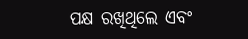ପକ୍ଷ ରଖିଥିଲେ ଏବଂ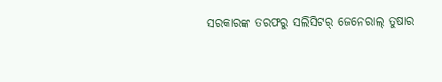ସରକାରଙ୍କ ତରଫରୁ ସଲିସିଟର୍ ଜେନେରାଲ୍ ତୁଷାର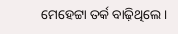ମେହେଟ୍ଟା ତର୍କ ବାଢ଼ିଥିଲେ ।